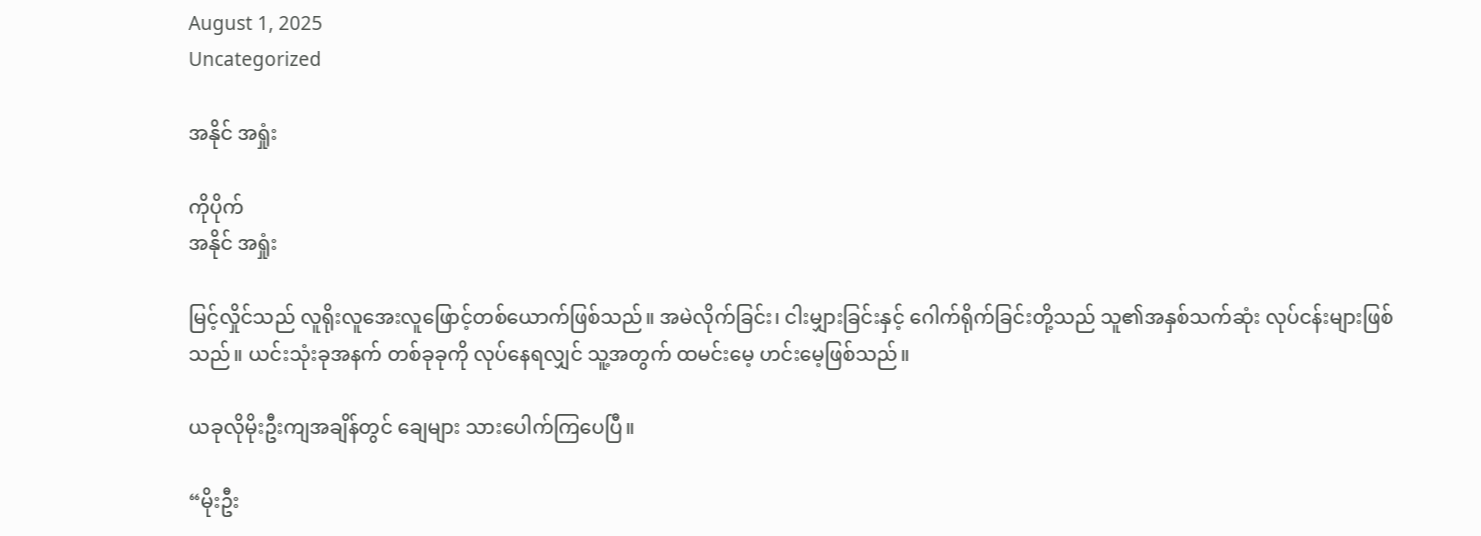August 1, 2025
Uncategorized

အနိုင် အရှုံး

ကိုပိုက်
အနိုင် အရှုံး

မြင့်လှိုင်သည် လူရိုးလူအေးလူဖြောင့်တစ်ယောက်ဖြစ်သည်။ အမဲလိုက်ခြင်း၊ ငါးမျှားခြင်းနှင့် ဂေါက်ရိုက်ခြင်းတို့သည် သူ၏အနှစ်သက်ဆုံး လုပ်ငန်းများဖြစ်သည်။ ယင်းသုံးခုအနက် တစ်ခုခုကို လုပ်နေရလျှင် သူ့အတွက် ထမင်းမေ့ ဟင်းမေ့ဖြစ်သည်။

ယခုလိုမိုးဦးကျအချိန်တွင် ချေများ သားပေါက်ကြပေပြီ။

“မိုးဦး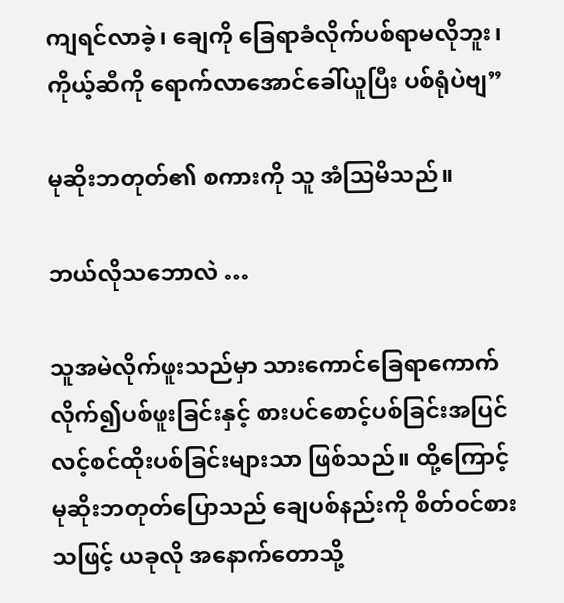ကျရင်လာခဲ့၊ ချေကို ခြေရာခံလိုက်ပစ်ရာမလိုဘူး၊ ကိုယ့်ဆီကို ရောက်လာအောင်ခေါ်ယူပြီး ပစ်ရုံပဲဗျ”

မုဆိုးဘတုတ်၏ စကားကို သူ အံဩမိသည်။

ဘယ်လိုသဘောလဲ …

သူအမဲလိုက်ဖူးသည်မှာ သားကောင်ခြေရာကောက်လိုက်၍ပစ်ဖူးခြင်းနှင့် စားပင်စောင့်ပစ်ခြင်းအပြင် လင့်စင်ထိုးပစ်ခြင်းများသာ ဖြစ်သည်။ ထို့ကြောင့် မုဆိုးဘတုတ်ပြောသည် ချေပစ်နည်းကို စိတ်ဝင်စားသဖြင့် ယခုလို အနောက်တောသို့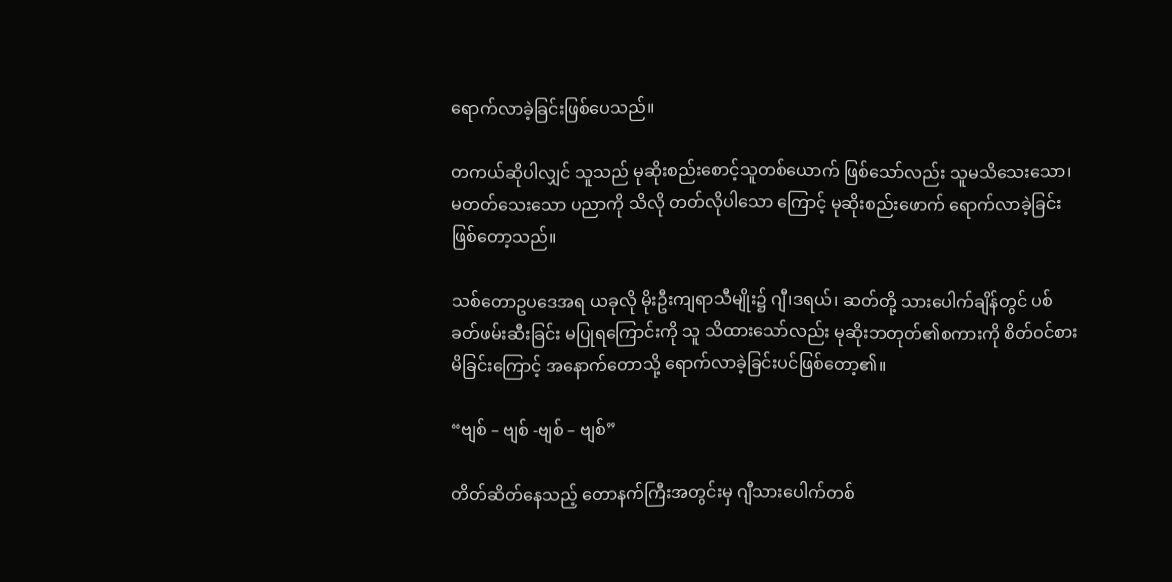ရောက်လာခဲ့ခြင်းဖြစ်ပေသည်။

တကယ်ဆိုပါလျှင် သူသည် မုဆိုးစည်းစောင့်သူတစ်ယောက် ဖြစ်သော်လည်း သူမသိသေးသော၊မတတ်သေးသော ပညာကို သိလို တတ်လိုပါသော ကြောင့် မုဆိုးစည်းဖောက် ရောက်လာခဲ့ခြင်း ဖြစ်တော့သည်။

သစ်တောဥပဒေအရ ယခုလို မိုးဦးကျရာသီမျိုး၌ ဂျီ၊ဒရယ်၊ ဆတ်တို့ သားပေါက်ချိန်တွင် ပစ်ခတ်ဖမ်းဆီးခြင်း မပြုရကြောင်းကို သူ သိထားသော်လည်း မုဆိုးဘတုတ်၏စကားကို စိတ်ဝင်စားမိခြင်းကြောင့် အနောက်တောသို့ ရောက်လာခဲ့ခြင်းပင်ဖြစ်တော့၏။

“ဗျစ် – ဗျစ် -ဗျစ် – ဗျစ်”

တိတ်ဆိတ်နေသည့် တောနက်ကြီးအတွင်းမှ ဂျီသားပေါက်တစ်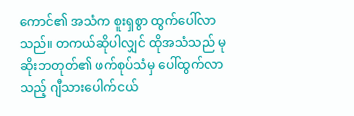ကောင်၏ အသံက စူးရှစွာ ထွက်ပေါ်လာသည်။ တကယ်ဆိုပါလျှင် ထိုအသံသည် မုဆိုးဘတုတ်၏ ဖက်စုပ်သံမှ ပေါ်ထွက်လာသည့် ဂျီသားပေါက်ငယ်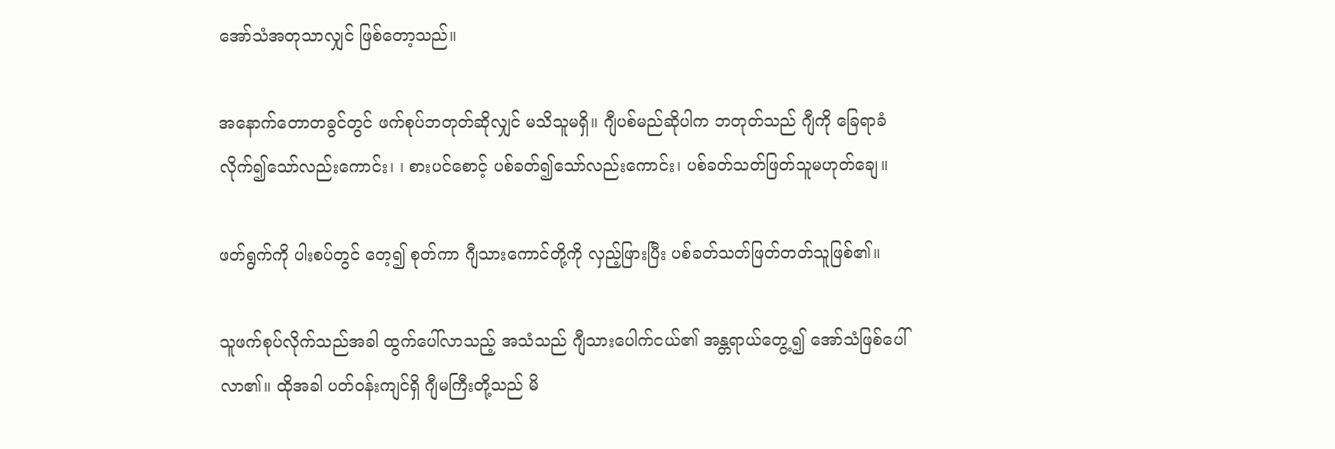အော်သံအတုသာလျှင် ဖြစ်တော့သည်။

အနောက်တောတခွင်တွင် ဖက်စုပ်ဘတုတ်ဆိုလျှင် မသိသူမရှိ။ ဂျီပစ်မည်ဆိုပါက ဘတုတ်သည် ဂျီကို ခြေရာခံလိုက်၍သော်လည်းကောင်း၊ ၊ စားပင်စောင့် ပစ်ခတ်၍သော်လည်းကောင်း၊ ပစ်ခတ်သတ်ဖြတ်သူမဟုတ်ချေ။

ဖတ်ရွက်ကို ပါးစပ်တွင် တေ့၍ စုတ်ကာ ဂျီသားကောင်တို့ကို လှည့်ဖြားပြီး ပစ်ခတ်သတ်ဖြတ်တတ်သူဖြစ်၏။

သူဖက်စုပ်လိုက်သည်အခါ ထွက်ပေါ်လာသည့် အသံသည် ဂျီသားပေါက်ငယ်၏ အန္တရာယ်တွေ့၍ အော်သံဖြစ်ပေါ်လာ၏။ ထိုအခါ ပတ်ဝန်းကျင်ရှိ ဂျီမကြီးတို့သည် မိ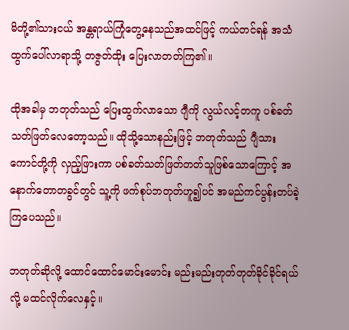မိတို့၏သားငယ် အန္တရာယ်ကြုံတွေ့နေသည်အထင်ဖြင့် ကယ်တင်ရန် အသံထွက်ပေါ်လာရာသို့ တဇွတ်ထိုး ပြေးလာတတ်ကြ၏။

ထိုအခါမှ ဘတုတ်သည် ပြေးထွက်လာသော ဂျီကို လွယ်လင့်တကူ ပစ်ခတ်သတ်ဖြတ်လေတော့သည်။ ထိုသို့သောနည်းဖြင့် ဘတုတ်သည် ဂျီသားကောင်တို့ကို လှည့်ဖြားကာ ပစ်ခတ်သတ်ဖြတ်တတ်သူဖြစ်သောကြောင့် အနောက်တောတခွင်တွင် သူ့ကို ဖက်စုပ်ဘတုတ်ဟူ၍ပင် အမည်ကင်ပွန်းတပ်ခဲ့ကြပေသည်။

ဘတုတ်ဆိုလို့ ထောင်ထောင်မောင်းမောင်း မည်းမည်းတုတ်တုတ်ခိုင်ခိုင်ရယ်လို့ မထင်လိုက်လေနှင့်။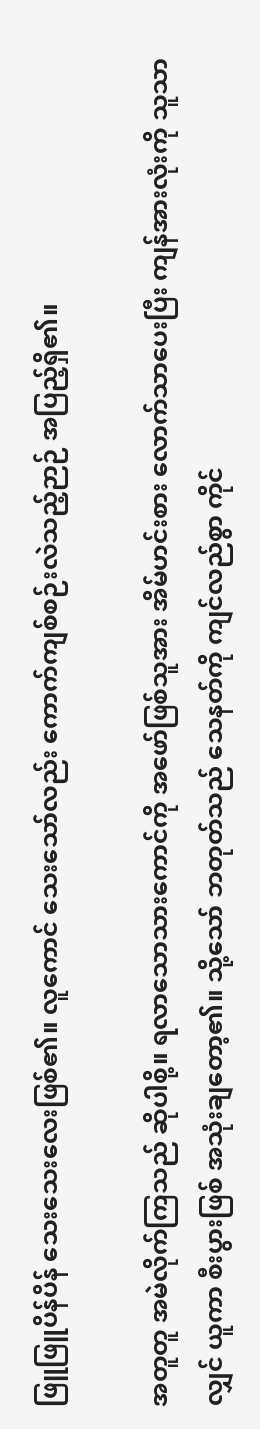ဖြူဖြူပိန်ပိန် သေးသေးလေးဖြစ်၏။ လူကောင် သေးသော်လည်း ကောက်ကျစ်စဉ်းလဲသည့်ဉာဉ် အပြည့်ရှိ၏။

အတူတူ အမဲလိုက်ကြသည် ဆိုပါစို့။ ရလာသောသားကောင်ကို အဖော်ဖြစ်သူအား အိမ်ဟင်းစား လောက်သာပေးပြီး ကျန်အားလုံးကို သူသာလျှင် ယူကာ စီးပွားဖြစ် အသုံးချတော့၏။ သို့သော် ဘတုတ်သည် သေနတ်ကို ကျင်လည်စွာ ကိုင်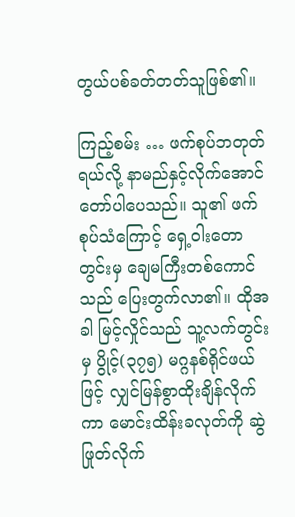တွယ်ပစ်ခတ်တတ်သူဖြစ်၏။

ကြည့်စမ်း … ဖက်စုပ်ဘတုတ်ရယ်လို့ နာမည်နှင့်လိုက်အောင် တော်ပါပေသည်။ သူ၏ ဖက်စုပ်သံကြောင့် ရှေ့ဝါးတောတွင်းမှ ချေမကြီးတစ်ကောင်သည် ပြေးတွက်လာ၏။ ထိုအခါ မြင့်လှိုင်သည် သူ့လက်တွင်းမှ ပွိုင့်(၃၇၅) မဂ္ဂနစ်ရိုင်ဖယ်ဖြင့် လျှင်မြန်စွာထိုးချိန်လိုက်ကာ မောင်းထိန်းခလုတ်ကို ဆွဲဖြုတ်လိုက်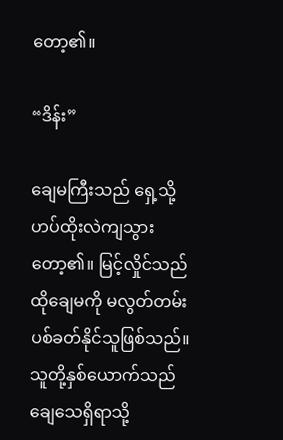တော့၏။

“ဒိန်း”

ချေမကြီးသည် ရှေ့သို့ဟပ်ထိုးလဲကျသွားတော့၏။ မြင့်လှိုင်သည် ထိုချေမကို မလွတ်တမ်း ပစ်ခတ်နိုင်သူဖြစ်သည်။ သူတို့နှစ်ယောက်သည် ချေသေရှိရာသို့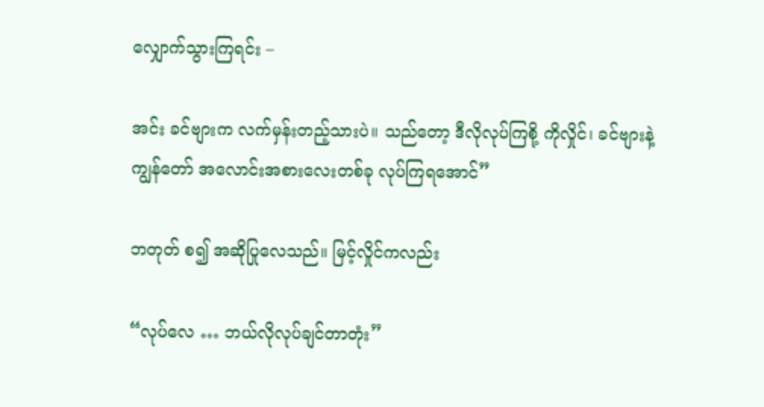လျှောက်သွားကြရင်း –

အင်း ခင်ဗျားက လက်မှန်းတည့်သားပဲ။ သည်တော့ ဒီလိုလုပ်ကြစို့ ကိုလှိုင်၊ ခင်ဗျားနဲ့ ကျွန်တော် အလောင်းအစားလေးတစ်ခု လုပ်ကြရအောင်”

ဘတုတ် စ၍ အဆိုပြုလေသည်။ မြင့်လှိုင်ကလည်း

“လုပ်လေ … ဘယ်လိုလုပ်ချင်တာတုံး”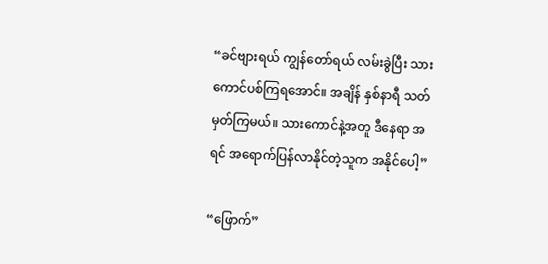“ခင်ဗျားရယ် ကျွန်တော်ရယ် လမ်းခွဲပြီး သားကောင်ပစ်ကြရအောင်။ အချိန် နှစ်နာရီ သတ်မှတ်ကြမယ်။ သားကောင်နဲ့အတူ ဒီနေရာ အရင် အရောက်ပြန်လာနိုင်တဲ့သူက အနိုင်ပေါ့”

“ဖြောက်”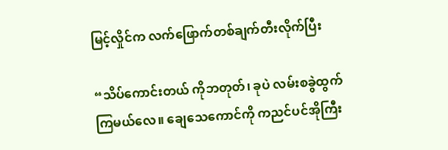မြင့်လှိုင်က လက်ဖြောက်တစ်ချက်တီးလိုက်ပြီး

“သိပ်ကောင်းတယ် ကိုဘတုတ်၊ ခုပဲ လမ်းစခွဲထွက်ကြမယ်လေ။ ချေသေကောင်ကို ကညင်ပင်အိုကြီး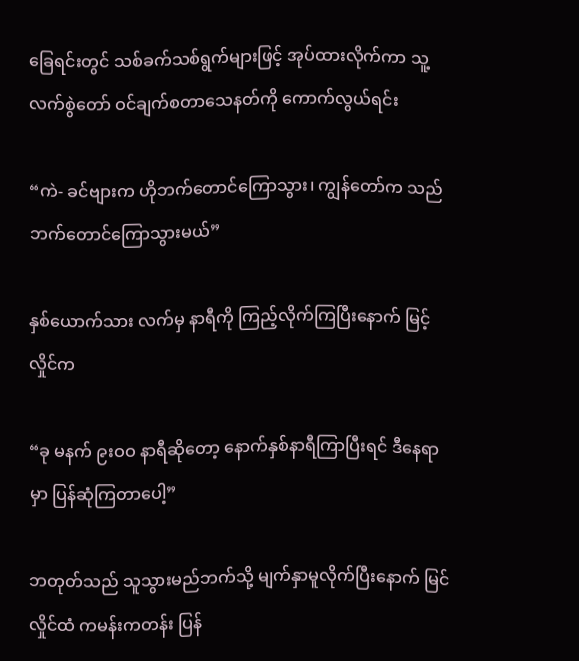ခြေရင်းတွင် သစ်ခက်သစ်ရွက်များဖြင့် အုပ်ထားလိုက်ကာ သူ့လက်စွဲတော် ဝင်ချက်စတာသေနတ်ကို ကောက်လွယ်ရင်း

“ကဲ- ခင်ဗျားက ဟိုဘက်တောင်ကြောသွား၊ ကျွန်တော်က သည်ဘက်တောင်ကြောသွားမယ်”

နှစ်ယောက်သား လက်မှ နာရီကို ကြည့်လိုက်ကြပြီးနောက် မြင့်လှိုင်က

“ခု မနက် ၉းဝဝ နာရီဆိုတော့ နောက်နှစ်နာရီကြာပြီးရင် ဒီနေရာမှာ ပြန်ဆုံကြတာပေါ့”

ဘတုတ်သည် သူသွားမည်ဘက်သို့ မျက်နှာမူလိုက်ပြီးနောက် မြင်လှိုင်ထံ ကမန်းကတန်း ပြန်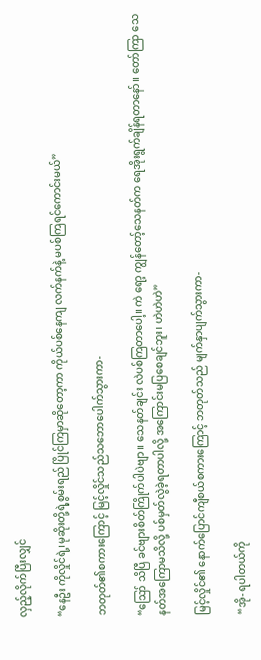လှည့်လိုက်ပြီးလျှင်

“နေဦး ကိုလှိုင်ရဲ့၊မုဆိုးတို့ရဲ့စွမ်းရည် ပြိုင်ကြမှာဆိုတော့ကာ ကိုယ်ပစ်နေကျ လက်နက်နဲ့ မပစ်ကြရင်ကောင်းမယ်”

ဘတုတ်၏စကားကြောင့် မြင့်လှိုင်သည်သဘောပေါက်သွားကာ-

“ဪ သိပြီ ခင်ဗျားစိတ်ကြိုက်ပါပဲဗျာ။ သေနတ်ချင်း လဲပစ်ကြတာပေါ့။ ကဲ ရော့ ကျွန်တော့်သေနတ်က ရေအိုးရွက်ချိန်ရတာနော်။ တော်ကြာ သေနတ်အကြောမသိလို့ ပစ်မှတ်လွဲခဲ့ရတာပါလို့ အကြောင်းမပြစေချင်ဘူး၊ ဟဲဟဲဟဲ”

မြင့်လှိုင်၏ နောက်ပြောင်ကျီစယ်စကားကြောင့် ဘတုတ်သည် မျက်နှာပျက်သွားကာ-

“အို- ရပါတယ်ကို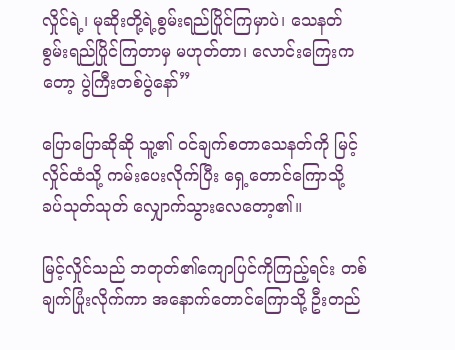လှိုင်ရဲ့၊ မုဆိုးတို့ရဲ့စွမ်းရည်ပြိုင်ကြမှာပဲ၊ သေနတ်စွမ်းရည်ပြိုင်ကြတာမှ မဟုတ်တာ၊ လောင်းကြေးကတော့ ပွဲကြီးတစ်ပွဲနော်”

ပြောပြောဆိုဆို သူ့၏ ဝင်ချက်စတာသေနတ်ကို မြင့်လှိုင်ထံသို့ ကမ်းပေးလိုက်ပြီး ရှေ့တောင်ကြောသို့ ခပ်သုတ်သုတ် လျှောက်သွားလေတော့၏။

မြင့်လှိုင်သည် ဘတုတ်၏ကျောပြင်ကိုကြည့်ရင်း တစ်ချက်ပြုံးလိုက်ကာ အနောက်တောင်ကြောသို့ ဦးတည်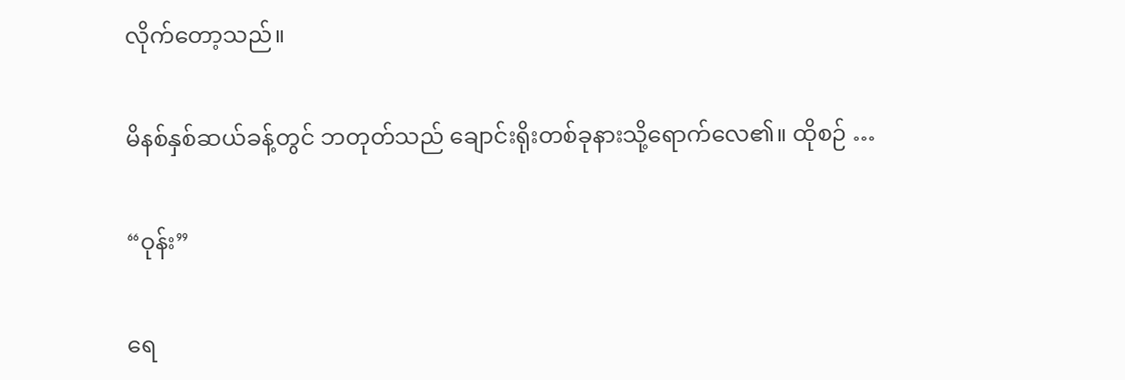လိုက်တော့သည်။

မိနစ်နှစ်ဆယ်ခန့်တွင် ဘတုတ်သည် ချောင်းရိုးတစ်ခုနားသို့ရောက်လေ၏။ ထိုစဉ် …

“ဝုန်း”

ရေ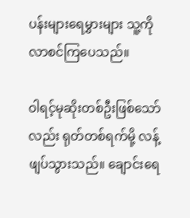ပန်းများရေမွှားများ သူ့ကို လာစင်ကြပေသည်။

ဝါရင့်မုဆိုးတစ်ဦးဖြစ်သော်လည်း ရုတ်တစ်ရက်မို့ လန့်ဖျပ်သွားသည်။ ချောင်းရေ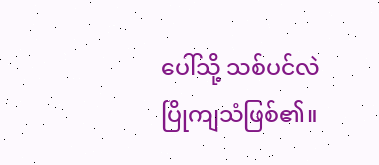ပေါ်သို့ သစ်ပင်လဲပြိုကျသံဖြစ်၏။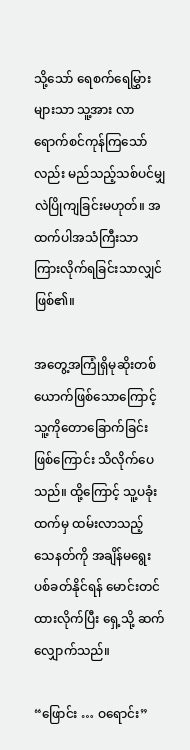သို့သော် ရေစက်ရေမြွှားများသာ သူ့အား လာရောက်စင်ကုန်ကြသော်လည်း မည်သည့်သစ်ပင်မျှ လဲပြိုကျခြင်းမဟုတ်။ အထက်ပါအသံကြီးသာ ကြားလိုက်ရခြင်းသာလျှင် ဖြစ်၏။

အတွေ့အကြုံရှိမုဆိုးတစ်ယောက်ဖြစ်သောကြောင့် သူ့ကိုတောခြောက်ခြင်းဖြစ်ကြောင်း သိလိုက်ပေသည်။ ထို့ကြောင့် သူ့ပခုံးထက်မှ ထမ်းလာသည့် သေနတ်ကို အချိန်မရွေး ပစ်ခတ်နိုင်ရန် မောင်းတင်ထားလိုက်ပြီး ရှေ့သို့ ဆက်လျှောက်သည်။

“ဖြောင်း … ဝရောင်း”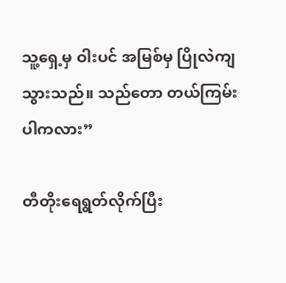သူ့ရှေ့မှ ဝါးပင် အမြစ်မှ ပြိုလဲကျသွားသည်။ သည်တော တယ်ကြမ်းပါကလား”

တီတိုးရေရွတ်လိုက်ပြီး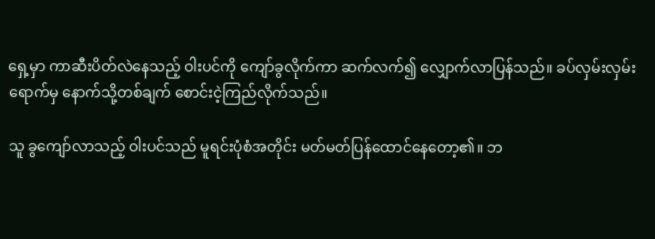ရှေ့မှာ ကာဆီးပိတ်လဲနေသည့် ဝါးပင်ကို ကျော်ခွလိုက်ကာ ဆက်လက်၍ လျှောက်လာပြန်သည်။ ခပ်လှမ်းလှမ်းရောက်မှ နောက်သို့တစ်ချက် စောင်းငဲ့ကြည်လိုက်သည်။

သူ ခွကျော်လာသည့် ဝါးပင်သည် မူရင်းပုံစံအတိုင်း မတ်မတ်ပြန်ထောင်နေတော့၏။ ဘ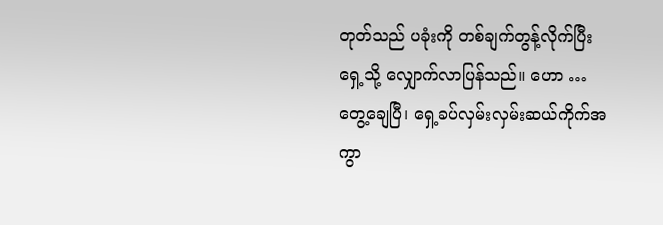တုတ်သည် ပခုံးကို တစ်ချက်တွန့်လိုက်ပြီး ရှေ့သို့ လျှောက်လာပြန်သည်။ ဟော … တွေ့ချေပြီ၊ ရှေ့ခပ်လှမ်းလှမ်းဆယ်ကိုက်အကွာ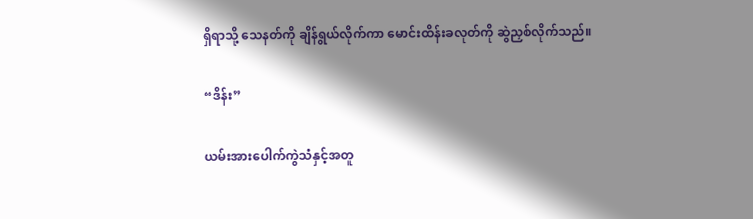ရှိရာသို့ သေနတ်ကို ချိန်ရွယ်လိုက်ကာ မောင်းထိန်းခလုတ်ကို ဆွဲညှစ်လိုက်သည်။

“ဒိန်း”

ယမ်းအားပေါက်ကွဲသံနှင့်အတူ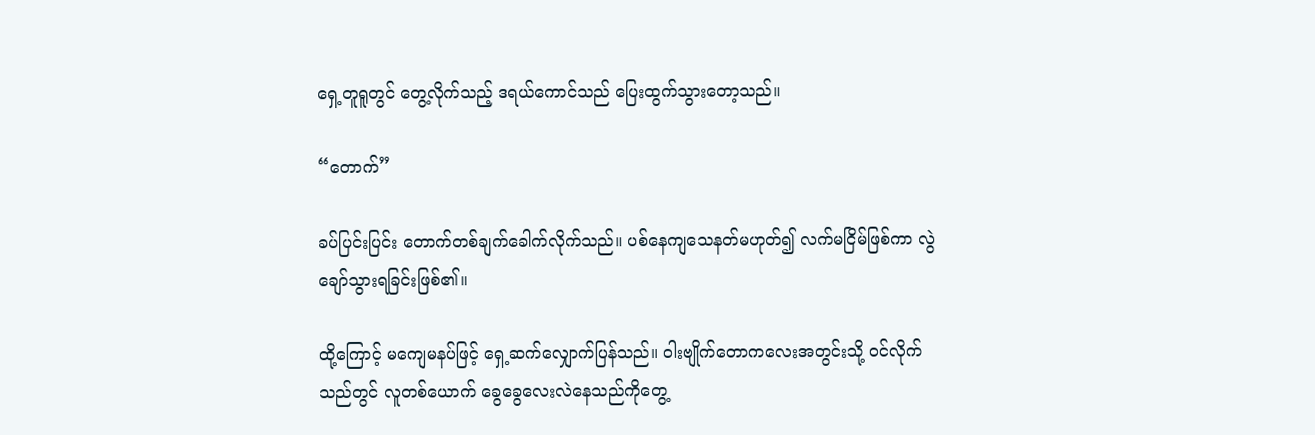ရှေ့တူရူတွင် တွေ့လိုက်သည့် ဒရယ်ကောင်သည် ပြေးထွက်သွားတော့သည်။

“တောက်”

ခပ်ပြင်းပြင်း တောက်တစ်ချက်ခေါက်လိုက်သည်။ ပစ်နေကျသေနတ်မဟုတ်၍ လက်မငြိမ်ဖြစ်ကာ လွဲချော်သွားရခြင်းဖြစ်၏။

ထို့ကြောင့် မကျေမနပ်ဖြင့် ရှေ့ဆက်လျှောက်ပြန်သည်။ ဝါးဗျိုက်တောကလေးအတွင်းသို့ ဝင်လိုက်သည်တွင် လူတစ်ယောက် ခွေခွေလေးလဲနေသည်ကိုတွေ့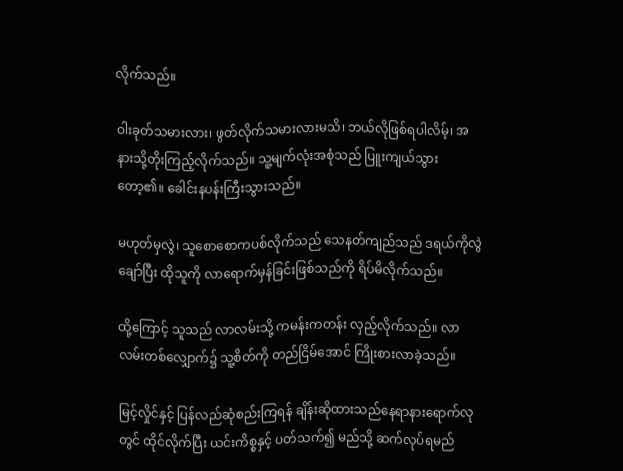လိုက်သည်။

ဝါးခုတ်သမားလား၊ ဖွတ်လိုက်သမားလားမသိ၊ ဘယ်လိုဖြစ်ရပါလိမ့်၊ အနားသို့တိုးကြည့်လိုက်သည်။ သူ့မျက်လုံးအစုံသည် ပြူးကျယ်သွားတော့၏။ ခေါင်းနပန်းကြီးသွားသည်။

မဟုတ်မှလွဲ၊ သူစောစောကပစ်လိုက်သည် သေနတ်ကျည်သည် ဒရယ်ကိုလွဲချော်ပြီး ထိုသူကို လာရောက်မှန်ခြင်းဖြစ်သည်ကို ရိပ်မိလိုက်သည်။

ထို့ကြောင့် သူသည် လာလမ်းသို့ ကမန်းကတန်း လှည့်လိုက်သည်။ လာလမ်းတစ်လျှောက်၌ သူ့စိတ်ကို တည်ငြိမ်အောင် ကြိုးစားလာခဲ့သည်။

မြင့်လှိုင်နှင့် ပြန်လည်ဆုံစည်းကြရန် ချိန်းဆိုထားသည်နေရာနားရောက်လုတွင် ထိုင်လိုက်ပြီး ယင်းကိစ္စနှင့် ပတ်သက်၍ မည်သို့ ဆက်လုပ်ရမည်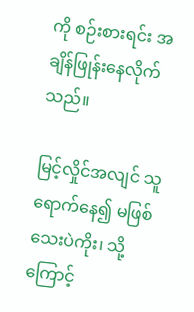ကို စဉ်းစားရင်း အချိန်ဖြုန်းနေလိုက်သည်။

မြင့်လှိုင်အလျင် သူရောက်နေ၍ မဖြစ်သေးပဲကိုး၊ သို့ကြောင့်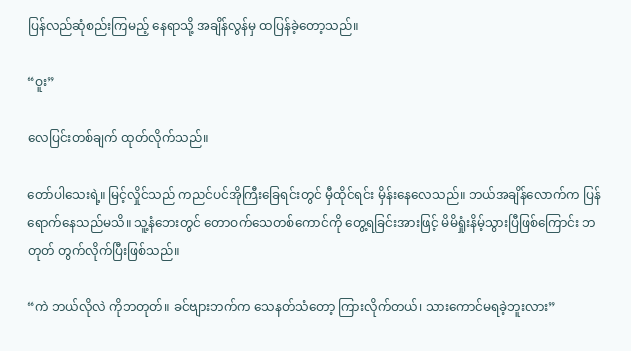ပြန်လည်ဆုံစည်းကြမည့် နေရာသို့ အချိန်လွန်မှ ထပြန်ခဲ့တော့သည်။

“ဝူး”

လေပြင်းတစ်ချက် ထုတ်လိုက်သည်။

တော်ပါသေးရဲ့။ မြင့်လှိုင်သည် ကညင်ပင်အိုကြီးခြေရင်းတွင် မှီထိုင်ရင်း မှိန်းနေလေသည်။ ဘယ်အချိန်လောက်က ပြန်ရောက်နေသည်မသိ။ သူ့နံဘေးတွင် တောဝက်သေတစ်ကောင်ကို တွေ့ရခြင်းအားဖြင့် မိမိရှုံးနိမ့်သွားပြီဖြစ်ကြောင်း ဘတုတ် တွက်လိုက်ပြီးဖြစ်သည်။

“ကဲ ဘယ်လိုလဲ ကိုဘတုတ်။ ခင်ဗျားဘက်က သေနတ်သံတော့ ကြားလိုက်တယ်၊ သားကောင်မရခဲ့ဘူးလား”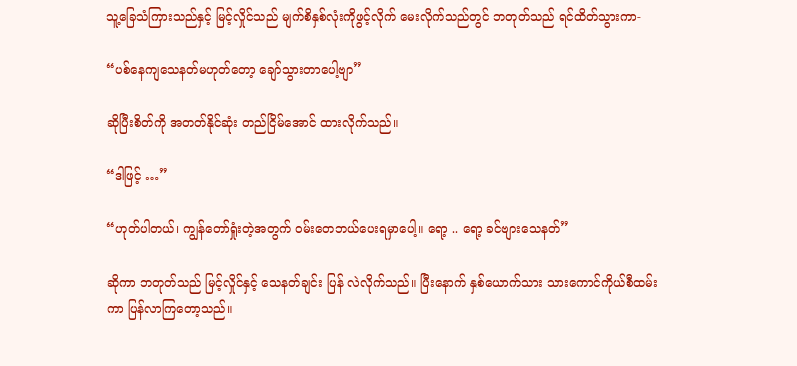သူ့ခြေသံကြားသည်နှင့် မြင့်လှိုင်သည် မျက်စိနှစ်လုံးကိုဖွင့်လိုက် မေးလိုက်သည်တွင် ဘတုတ်သည် ရင်ထိတ်သွားကာ-

“ပစ်နေကျသေနတ်မဟုတ်တော့ ချော်သွားတာပေါ့ဗျာ”

ဆိုပြီးစိတ်ကို အတတ်နိုင်ဆုံး တည်ငြိမ်အောင် ထားလိုက်သည်။

“ဒါဖြင့် …”

“ဟုတ်ပါတယ်၊ ကျွန်တော်ရှုံးတဲ့အတွက် ဝမ်းတေဘယ်ပေးရမှာပေါ့။ ရော့ .. ရော့ ခင်ဗျားသေနတ်”

ဆိုကာ ဘတုတ်သည် မြင့်လှိုင်နှင့် သေနတ်ချင်း ပြန် လဲလိုက်သည်။ ပြီးနောက် နှစ်ယောက်သား သားကောင်ကိုယ်စီထမ်းကာ ပြန်လာကြတော့သည်။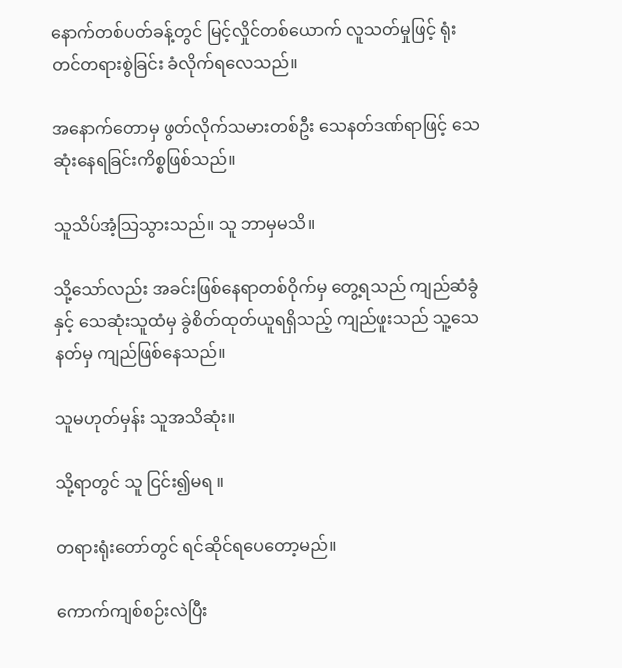နောက်တစ်ပတ်ခန့်တွင် မြင့်လှိုင်တစ်ယောက် လူသတ်မှုဖြင့် ရုံးတင်တရားစွဲခြင်း ခံလိုက်ရလေသည်။

အနောက်တောမှ ဖွတ်လိုက်သမားတစ်ဦး သေနတ်ဒဏ်ရာဖြင့် သေဆုံးနေရခြင်းကိစ္စဖြစ်သည်။

သူသိပ်အံ့သြသွားသည်။ သူ ဘာမှမသိ။

သို့သော်လည်း အခင်းဖြစ်နေရာတစ်ဝိုက်မှ တွေ့ရသည် ကျည်ဆံခွံနှင့် သေဆုံးသူထံမှ ခွဲစိတ်ထုတ်ယူရရှိသည့် ကျည်ဖူးသည် သူ့သေနတ်မှ ကျည်ဖြစ်နေသည်။

သူမဟုတ်မှန်း သူအသိဆုံး။

သို့ရာတွင် သူ ငြင်း၍မရ ။

တရားရုံးတော်တွင် ရင်ဆိုင်ရပေတော့မည်။

ကောက်ကျစ်စဉ်းလဲပြီး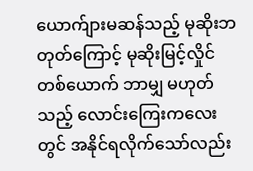ယောက်ျားမဆန်သည့် မုဆိုးဘတုတ်ကြောင့် မုဆိုးမြင့်လှိုင်တစ်ယောက် ဘာမျှ မဟုတ်သည့် လောင်းကြေးကလေးတွင် အနိုင်ရလိုက်သော်လည်း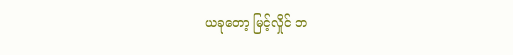ယခုတော့ မြင့်လှိုင် ဘ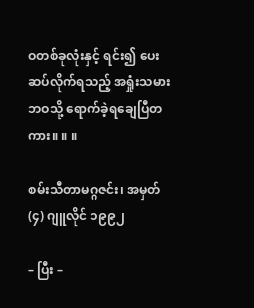ဝတစ်ခုလုံးနှင့် ရင်း၍ ပေးဆပ်လိုက်ရသည့် အရှုံးသမားဘဝသို့ ရောက်ခဲ့ရချေပြီတကား။ ။ ။

စမ်းသီတာမဂ္ဂဇင်း၊ အမှတ် (၄) ဂျူလိုင် ၁၉၉၂

– ပြီး –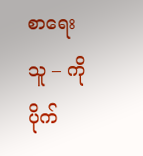စာရေးသူ – ကိုပိုက်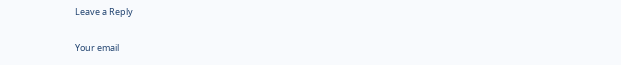Leave a Reply

Your email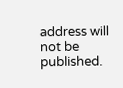address will not be published.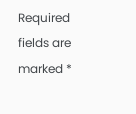Required fields are marked *